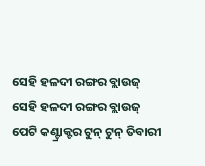ସେହି ହଳଦୀ ରଙ୍ଗର ବ୍ଲାଉଜ୍
ସେହି ହଳଦୀ ରଙ୍ଗର ବ୍ଲାଉଜ୍
ପେଟି କଣ୍ଟ୍ରାକ୍ଟର ଟୁନ୍ ଟୁନ୍ ତିବାରୀ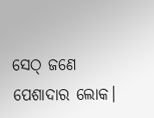ସେଠ୍ ଜଣେ ପେଶାଦାର ଲୋକ।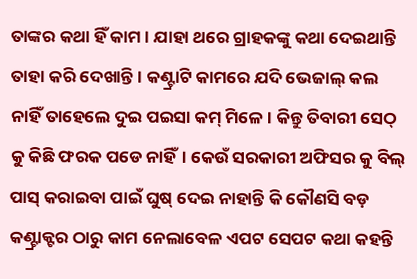ତାଙ୍କର କଥା ହିଁ କାମ । ଯାହା ଥରେ ଗ୍ରାହକଙ୍କୁ କଥା ଦେଇଥାନ୍ତି ତାହା କରି ଦେଖାନ୍ତି। କଣ୍ଟ୍ରାଟି କାମରେ ଯଦି ଭେଜାଲ୍ କଲ ନାହିଁ ତାହେଲେ ଦୁଇ ପଇସା କମ୍ ମିଳେ। କିନ୍ତୁ ତିବାରୀ ସେଠ୍ କୁ କିଛି ଫରକ ପଡେ ନାହିଁ। କେଉଁ ସରକାରୀ ଅଫିସର କୁ ବିଲ୍ ପାସ୍ କରାଇବା ପାଇଁ ଘୁଷ୍ ଦେଇ ନାହାନ୍ତି କି କୌଣସି ବଡ଼ କଣ୍ଟ୍ରାକ୍ଟର ଠାରୁ କାମ ନେଲାବେଳ ଏପଟ ସେପଟ କଥା କହନ୍ତି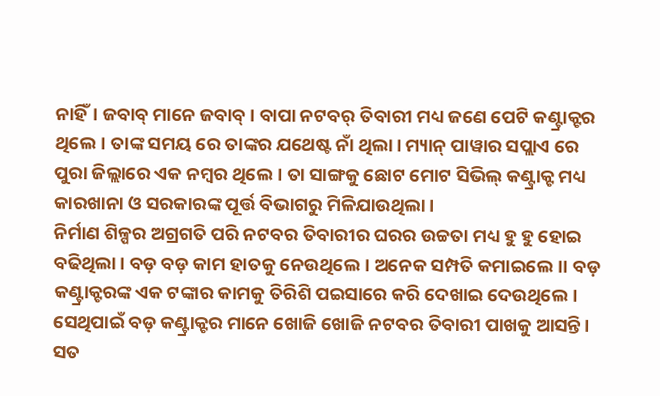ନାହିଁ। ଜବାବ୍ ମାନେ ଜବାବ୍ । ବାପା ନଟବର୍ ତିବାରୀ ମଧ୍ୟ ଜଣେ ପେଟି କଣ୍ଟ୍ରାକ୍ଟର ଥିଲେ। ତାଙ୍କ ସମୟ ରେ ତାଙ୍କର ଯଥେଷ୍ଟ ନାଁ ଥିଲା। ମ୍ୟାନ୍ ପାୱାର ସପ୍ଲାଏ ରେ ପୁରା ଜିଲ୍ଲାରେ ଏକ ନମ୍ବର ଥିଲେ। ତା ସାଙ୍ଗକୁ ଛୋଟ ମୋଟ ସିଭିଲ୍ କଣ୍ଟ୍ରାକ୍ଟ ମଧ୍ୟ କାରଖାନା ଓ ସରକାରଙ୍କ ପୂର୍ତ୍ତ ବିଭାଗରୁ ମିଳିଯାଉଥିଲା।
ନିର୍ମାଣ ଶିଳ୍ପର ଅଗ୍ରଗତି ପରି ନଟବର ତିବାରୀର ଘରର ଉଚ୍ଚତା ମଧ୍ୟ ହୁ ହୁ ହୋଇ ବଢିଥିଲା। ବଡ଼ ବଡ଼ କାମ ହାତକୁ ନେଉଥିଲେ। ଅନେକ ସମ୍ପତି କମାଇଲେ।। ବଡ଼ କଣ୍ଟ୍ରାକ୍ଟରଙ୍କ ଏକ ଟଙ୍କାର କାମକୁ ତିରିଶି ପଇସାରେ କରି ଦେଖାଇ ଦେଉଥିଲେ। ସେଥିପାଇଁ ବଡ଼ କଣ୍ଟ୍ରାକ୍ଟର ମାନେ ଖୋଜି ଖୋଜି ନଟବର ତିବାରୀ ପାଖକୁ ଆସନ୍ତି। ସତ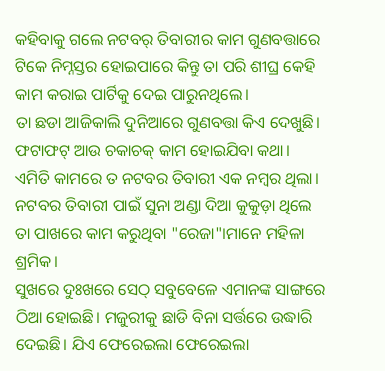କହିବାକୁ ଗଲେ ନଟବର୍ ତିବାରୀର କାମ ଗୁଣବତ୍ତାରେ ଟିକେ ନିମ୍ନସ୍ତର ହୋଇପାରେ କିନ୍ତୁ ତା ପରି ଶୀଘ୍ର କେହି କାମ କରାଇ ପାର୍ଟିକୁ ଦେଇ ପାରୁନଥିଲେ।
ତା ଛଡା ଆଜିକାଲି ଦୁନିଆରେ ଗୁଣବତ୍ତା କିଏ ଦେଖୁଛି। ଫଟାଫଟ୍ ଆଉ ଚକାଚକ୍ କାମ ହୋଇଯିବା କଥା।
ଏମିତି କାମରେ ତ ନଟବର ତିବାରୀ ଏକ ନମ୍ବର ଥିଲା।
ନଟବର ତିବାରୀ ପାଇଁ ସୁନା ଅଣ୍ଡା ଦିଆ କୁକୁଡ଼ା ଥିଲେ ତା ପାଖରେ କାମ କରୁଥିବା "ରେଜା"।ମାନେ ମହିଳା ଶ୍ରମିକ।
ସୁଖରେ ଦୁଃଖରେ ସେଠ୍ ସବୁବେଳେ ଏମାନଙ୍କ ସାଙ୍ଗରେ ଠିଆ ହୋଇଛି। ମଜୁରୀକୁ ଛାଡି ବିନା ସର୍ତ୍ତରେ ଉଦ୍ଧାରି ଦେଇଛି। ଯିଏ ଫେରେଇଲା ଫେରେଇଲା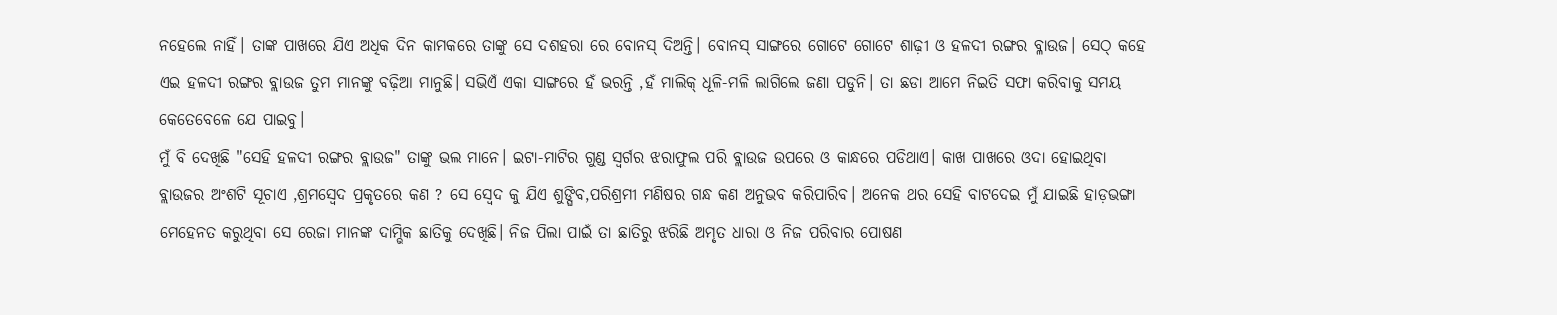ନହେଲେ ନାହିଁ। ତାଙ୍କ ପାଖରେ ଯିଏ ଅଧିକ ଦିନ କାମକରେ ତାଙ୍କୁ ସେ ଦଶହରା ରେ ବୋନସ୍ ଦିଅନ୍ତି। ବୋନସ୍ ସାଙ୍ଗରେ ଗୋଟେ ଗୋଟେ ଶାଢ଼ୀ ଓ ହଳଦୀ ରଙ୍ଗର ବ୍ଳାଉଜ। ସେଠ୍ କହେ ଏଇ ହଳଦୀ ରଙ୍ଗର ବ୍ଲାଉଜ ତୁମ ମାନଙ୍କୁ ବଢ଼ିଆ ମାନୁଛି। ସଭିଏଁ ଏକା ସାଙ୍ଗରେ ହଁ ଭରନ୍ତି ,ହଁ ମାଲିକ୍ ଧୂଳି-ମଳି ଲାଗିଲେ ଜଣା ପଡୁନି। ତା ଛଡା ଆମେ ନିଇତି ସଫା କରିବାକୁ ସମୟ କେତେବେଳେ ଯେ ପାଇବୁ।
ମୁଁ ବି ଦେଖିଛି "ସେହି ହଳଦୀ ରଙ୍ଗର ବ୍ଲାଉଜ" ତାଙ୍କୁ ଭଲ ମାନେ। ଇଟା-ମାଟିର ଗୁଣ୍ଡ ସ୍ୱର୍ଗର ଝରାଫୁଲ ପରି ବ୍ଲାଉଜ ଉପରେ ଓ କାନ୍ଧରେ ପଡିଥାଏ। କାଖ ପାଖରେ ଓଦା ହୋଇଥିବା ବ୍ଲାଉଜର ଅଂଶଟି ସୂଚାଏ ,ଶ୍ରମସ୍ବେଦ ପ୍ରକୃତରେ କଣ ? ସେ ସ୍ବେଦ କୁ ଯିଏ ଶୁଙ୍ଘିବ,ପରିଶ୍ରମୀ ମଣିଷର ଗନ୍ଧ କଣ ଅନୁଭବ କରିପାରିବ। ଅନେକ ଥର ସେହି ବାଟଦେଇ ମୁଁ ଯାଇଛି ହାଡ଼ଭଙ୍ଗା ମେହେନତ କରୁଥିବା ସେ ରେଜା ମାନଙ୍କ ଦାମ୍ଭିକ ଛାତିକୁ ଦେଖିଛି। ନିଜ ପିଲା ପାଇଁ ତା ଛାତିରୁ ଝରିଛି ଅମୃତ ଧାରା ଓ ନିଜ ପରିବାର ପୋଷଣ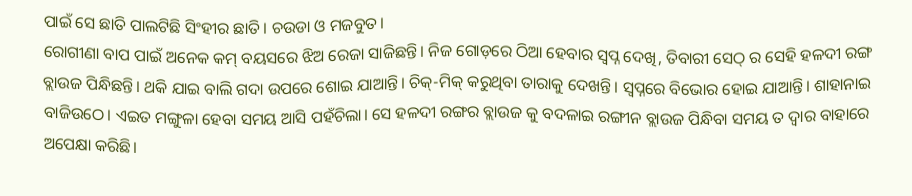ପାଇଁ ସେ ଛାତି ପାଲଟିଛି ସିଂହୀର ଛାତି। ଚଉଡା ଓ ମଜବୁତ।
ରୋଗୀଣା ବାପ ପାଇଁ ଅନେକ କମ୍ ବୟସରେ ଝିଅ ରେଜା ସାଜିଛନ୍ତି। ନିଜ ଗୋଡ଼ରେ ଠିଆ ହେବାର ସ୍ୱପ୍ନ ଦେଖି, ତିବାରୀ ସେଠ୍ ର ସେହି ହଳଦୀ ରଙ୍ଗ ବ୍ଲାଉଜ ପିନ୍ଧିଛନ୍ତି। ଥକି ଯାଇ ବାଲି ଗଦା ଉପରେ ଶୋଇ ଯାଆନ୍ତି। ଚିକ୍-ମିକ୍ କରୁଥିବା ତାରାକୁ ଦେଖନ୍ତି। ସ୍ୱପ୍ନରେ ବିଭୋର ହୋଇ ଯାଆନ୍ତି। ଶାହାନାଇ ବାଜିଉଠେ। ଏଇତ ମଙ୍ଗୁଳା ହେବା ସମୟ ଆସି ପହଁଚିଲା। ସେ ହଳଦୀ ରଙ୍ଗର ବ୍ଲାଉଜ କୁ ବଦଳାଇ ରଙ୍ଗୀନ ବ୍ଲାଉଜ ପିନ୍ଧିବା ସମୟ ତ ଦ୍ୱାର ବାହାରେ ଅପେକ୍ଷା କରିଛି।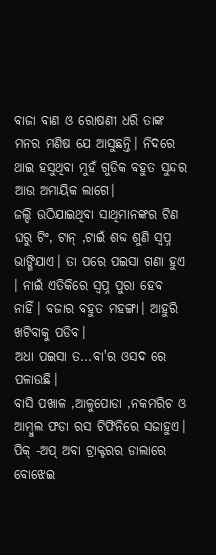ବାଜା ବାଣ ଓ ରୋଷଣୀ ଧରି ତାଙ୍କ ମନର ମଣିଷ ଯେ ଆସୁଛନ୍ତି। ନିଦରେ ଥାଇ ହସୁଥିବା ମୁହଁ ଗୁଡିକ ବହୁତ ସୁନ୍ଦର ଆଉ ଅମାୟିକ ଲାଗେ।
ଜଲ୍ଦି ଉଠିଯାଇଥିବା ସାଥିମାନଙ୍କର ଟିଣ ଘରୁ ଟିଂ, ଟାନ୍ ,ଟାଇଁ ଶବ୍ଦ ଶୁଣି ସ୍ୱପ୍ନ ଭାଙ୍ଗିଯାଏ। ତା ପରେ ପଇସା ଗଣା ହୁଏ । ନାଇଁ ଏତିକିରେ ସ୍ୱପ୍ନ ପୁରା ହେବ ନାହିଁ। ବଜାର ବହୁତ ମହଙ୍ଗା। ଆହୁରି ଖଟିବାକୁ ପଡିବ।
ଅଧା ପଇସା ତ...ବା'ର ଓସଦ ରେ ପଳାଉଛି।
ବାସି ପଖାଳ ,ଆଳୁପୋଡା ,ନକମରିଚ ଓ ଆମ୍ବୁଲ ଫଡା ରସ ଟିଫିନିରେ ସଜାହୁଏ। ପିକ୍ -ଅପ୍ ଅବା ଟ୍ରାକ୍ଟରର ଡାଲାରେ ବୋଝେଇ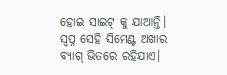ହୋଇ ସାଇଟ୍ କୁ ଯାଆନ୍ତି। ସ୍ୱପ୍ନ ସେହି ସିମେଣ୍ଟ ଅଖାର ବ୍ୟାଗ୍ ଭିତରେ ରହିଯାଏ।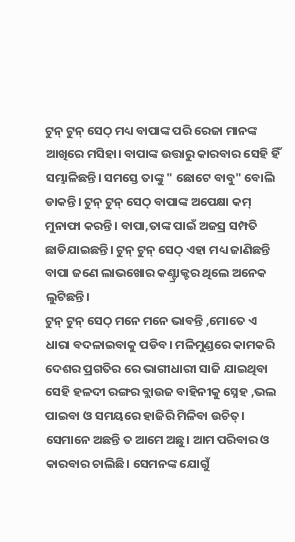ଟୁନ୍ ଟୁନ୍ ସେଠ୍ ମଧ୍ୟ ବାପାଙ୍କ ପରି ରେଜା ମାନଙ୍କ ଆଖିରେ ମସିହା। ବାପାଙ୍କ ଉତ୍ତାରୁ କାରବାର ସେହି ହିଁ ସମ୍ଭାଳିଛନ୍ତି। ସମସ୍ତେ ତାଙ୍କୁ " ଛୋଟେ ବାବୁ" ବୋଲି ଡାକନ୍ତି। ଟୁନ୍ ଟୁନ୍ ସେଠ୍ ବାପାଙ୍କ ଅପେକ୍ଷା କମ୍ ମୁନାଫା କରନ୍ତି। ବାପା,ତାଙ୍କ ପାଇଁ ଅଜସ୍ର ସମ୍ପତି ଛାଡିଯାଇଛନ୍ତି। ଟୁନ୍ ଟୁନ୍ ସେଠ୍ ଏହା ମଧ୍ୟ ଜାଣିଛନ୍ତି ବାପା ଜଣେ ଲାଭଖୋର କଣ୍ଟ୍ରାକ୍ଟର ଥିଲେ ଅନେକ ଲୁଟିଛନ୍ତି।
ଟୁନ୍ ଟୁନ୍ ସେଠ୍ ମନେ ମନେ ଭାବନ୍ତି ,ମୋତେ ଏ ଧାରା ବଦଳାଇବାକୁ ପଡିବ। ମଳିମୁଣ୍ଡରେ କାମକରି ଦେଶର ପ୍ରଗତିର ରେ ଭାଗୀଧାରୀ ସାଜି ଯାଇଥିବା ସେହି ହଳଦୀ ରଙ୍ଗର ବ୍ଲାଉଜ ବାହିନୀକୁ ସ୍ନେହ ,ଭଲ ପାଇବା ଓ ସମୟରେ ହାଜିରି ମିଳିବା ଉଚିତ୍। ସେମାନେ ଅଛନ୍ତି ତ ଆମେ ଅଛୁ। ଆମ ପରିବାର ଓ କାରବାର ଚାଲିଛି। ସେମନଙ୍କ ଯୋଗୁଁ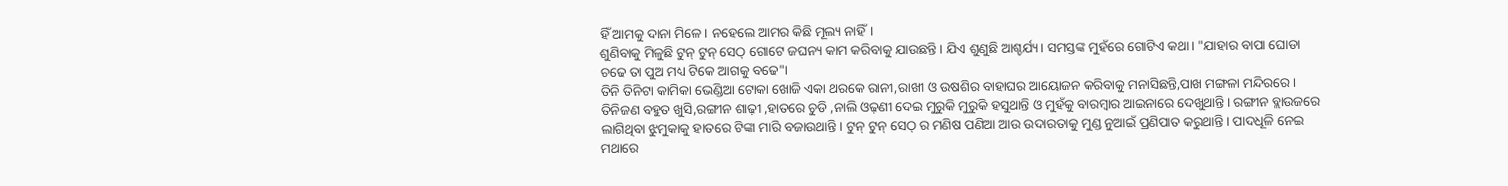ହିଁ ଆମକୁ ଦାନା ମିଳେ। ନହେଲେ ଆମର କିଛି ମୂଲ୍ୟ ନାହିଁ।
ଶୁଣିବାକୁ ମିଳୁଛି ଟୁନ୍ ଟୁନ୍ ସେଠ୍ ଗୋଟେ ଜଘନ୍ୟ କାମ କରିବାକୁ ଯାଉଛନ୍ତି। ଯିଏ ଶୁଣୁଛି ଆଶ୍ଚର୍ଯ୍ୟ। ସମସ୍ତଙ୍କ ମୁହଁରେ ଗୋଟିଏ କଥା। "ଯାହାର ବାପା ଘୋଡା ଚଢେ ତା ପୁଅ ମଧ୍ୟ ଟିକେ ଆଗକୁ ବଢେ"।
ତିନି ତିନିଟା କାମିକା ଭେଣ୍ଡିଆ ଟୋକା ଖୋଜି ଏକା ଥରକେ ରାନୀ,ରାଖୀ ଓ ଉଷଶିର ବାହାଘର ଆୟୋଜନ କରିବାକୁ ମନାସିଛନ୍ତି,ପାଖ ମଙ୍ଗଳା ମନ୍ଦିରରେ। ତିନିଜଣ ବହୁତ ଖୁସି,ରଙ୍ଗୀନ ଶାଢ଼ୀ ,ହାତରେ ଚୁଡି ,ନାଲି ଓଢ଼ଣୀ ଦେଇ ମୁରୁକି ମୁରୁକି ହସୁଥାନ୍ତି ଓ ମୁହଁକୁ ବାରମ୍ବାର ଆଇନାରେ ଦେଖୁଥାନ୍ତି। ରଙ୍ଗୀନ ବ୍ଲାଉଜରେ ଲାଗିଥିବା ଝୁମୁକାକୁ ହାତରେ ଟିଙ୍କା ମାରି ବଜାଉଥାନ୍ତି। ଟୁନ୍ ଟୁନ୍ ସେଠ୍ ର ମଣିଷ ପଣିଆ ଆଉ ଉଦାରତାକୁ ମୁଣ୍ଡ ନୁଆଇଁ ପ୍ରଣିପାତ କରୁଥାନ୍ତି। ପାଦଧୂଳି ନେଇ ମଥାରେ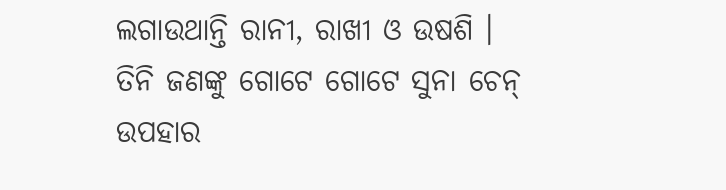ଲଗାଉଥାନ୍ତି ରାନୀ, ରାଖୀ ଓ ଉଷଶି ।
ତିନି ଜଣଙ୍କୁ ଗୋଟେ ଗୋଟେ ସୁନା ଚେନ୍ ଉପହାର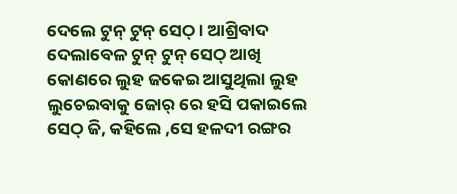ଦେଲେ ଟୁନ୍ ଟୁନ୍ ସେଠ୍ । ଆଶ୍ରିବାଦ ଦେଲାବେଳ ଟୁନ୍ ଟୁନ୍ ସେଠ୍ ଆଖି କୋଣରେ ଲୁହ ଜକେଇ ଆସୁଥିଲା ଲୁହ ଲୁଚେଇବାକୁ ଜୋର୍ ରେ ହସି ପକାଇଲେ ସେଠ୍ ଜି, କହିଲେ ,ସେ ହଳଦୀ ରଙ୍ଗର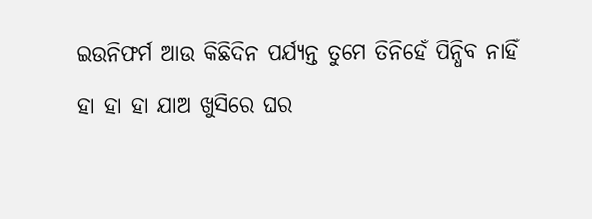ଇଉନିଫର୍ମ ଆଉ କିଛିଦିନ ପର୍ଯ୍ୟନ୍ତ ତୁମେ ତିନିହେଁ ପିନ୍ଧିବ ନାହିଁ
ହା ହା ହା ଯାଅ ଖୁସିରେ ଘର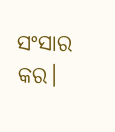ସଂସାର କର।